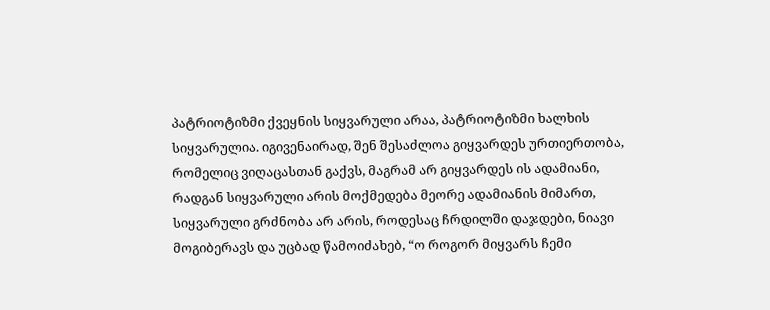პატრიოტიზმი ქვეყნის სიყვარული არაა, პატრიოტიზმი ხალხის სიყვარულია. იგივენაირად, შენ შესაძლოა გიყვარდეს ურთიერთობა, რომელიც ვიღაცასთან გაქვს, მაგრამ არ გიყვარდეს ის ადამიანი, რადგან სიყვარული არის მოქმედება მეორე ადამიანის მიმართ, სიყვარული გრძნობა არ არის, როდესაც ჩრდილში დაჯდები, ნიავი მოგიბერავს და უცბად წამოიძახებ, “ო როგორ მიყვარს ჩემი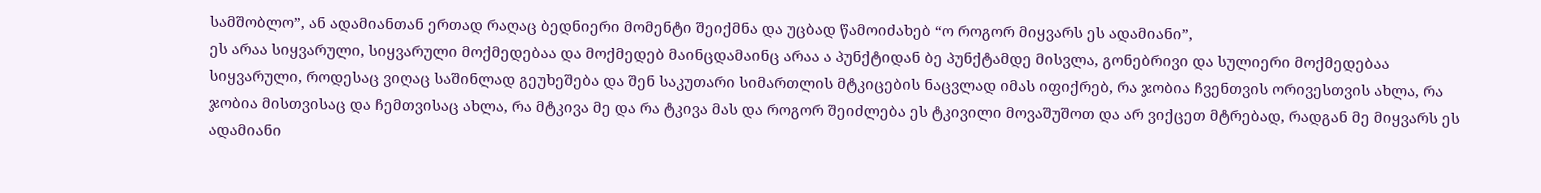სამშობლო”, ან ადამიანთან ერთად რაღაც ბედნიერი მომენტი შეიქმნა და უცბად წამოიძახებ “ო როგორ მიყვარს ეს ადამიანი”,
ეს არაა სიყვარული, სიყვარული მოქმედებაა და მოქმედებ მაინცდამაინც არაა ა პუნქტიდან ბე პუნქტამდე მისვლა, გონებრივი და სულიერი მოქმედებაა სიყვარული, როდესაც ვიღაც საშინლად გეუხეშება და შენ საკუთარი სიმართლის მტკიცების ნაცვლად იმას იფიქრებ, რა ჯობია ჩვენთვის ორივესთვის ახლა, რა ჯობია მისთვისაც და ჩემთვისაც ახლა, რა მტკივა მე და რა ტკივა მას და როგორ შეიძლება ეს ტკივილი მოვაშუშოთ და არ ვიქცეთ მტრებად, რადგან მე მიყვარს ეს ადამიანი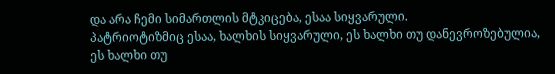და არა ჩემი სიმართლის მტკიცება, ესაა სიყვარული.
პატრიოტიზმიც ესაა, ხალხის სიყვარული, ეს ხალხი თუ დანევროზებულია, ეს ხალხი თუ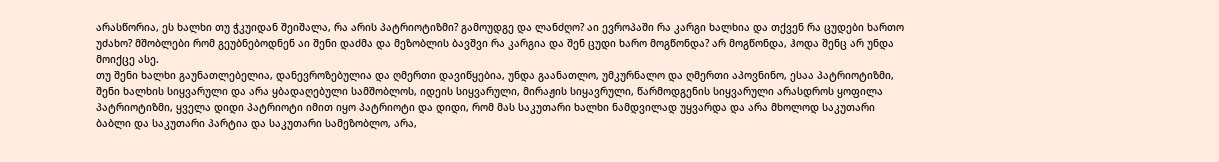არასწორია, ეს ხალხი თუ ჭკუიდან შეიშალა, რა არის პატრიოტიზმი? გამოუდგე და ლანძღო? აი ევროპაში რა კარგი ხალხია და თქვენ რა ცუდები ხართო უძახო? მშობლები რომ გეუბნებოდნენ აი შენი დაძმა და მეზობლის ბავშვი რა კარგია და შენ ცუდი ხარო მოგწონდა? არ მოგწონდა, ჰოდა შენც არ უნდა მოიქცე ასე.
თუ შენი ხალხი გაუნათლებელია, დანევროზებულია და ღმერთი დავიწყებია, უნდა გაანათლო, უმკურნალო და ღმერთი აპოვნინო, ესაა პატრიოტიზმი, შენი ხალხის სიყვარული და არა ყბადაღებული სამშობლოს, იდეის სიყვარული, მირაჟის სიყავრული, წარმოდგენის სიყვარული არასდროს ყოფილა პატრიოტიზმი, ყველა დიდი პატრიოტი იმით იყო პატრიოტი და დიდი, რომ მას საკუთარი ხალხი ნამდვილად უყვარდა და არა მხოლოდ საკუთარი ბაბლი და საკუთარი პარტია და საკუთარი სამეზობლო, არა,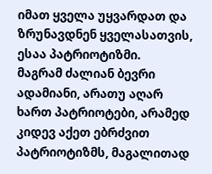იმათ ყველა უყვარდათ და ზრუნავდნენ ყველასათვის, ესაა პატრიოტიზმი.
მაგრამ ძალიან ბევრი ადამიანი, არათუ აღარ ხართ პატრიოტები, არამედ კიდევ აქეთ ებრძვით პატრიოტიზმს, მაგალითად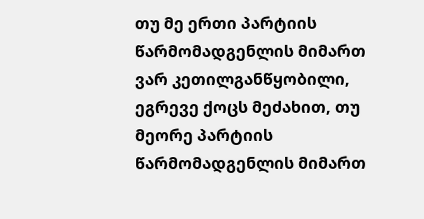თუ მე ერთი პარტიის წარმომადგენლის მიმართ ვარ კეთილგანწყობილი, ეგრევე ქოცს მეძახით, თუ მეორე პარტიის წარმომადგენლის მიმართ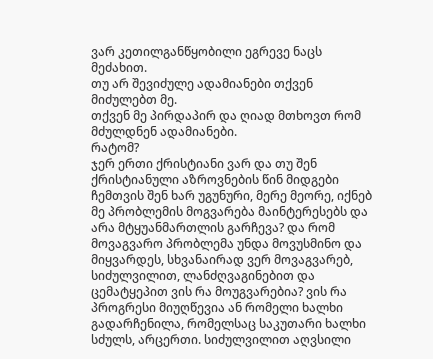ვარ კეთილგანწყობილი ეგრევე ნაცს მეძახით.
თუ არ შევიძულე ადამიანები თქვენ მიძულებთ მე.
თქვენ მე პირდაპირ და ღიად მთხოვთ რომ მძულდნენ ადამიანები.
რატომ?
ჯერ ერთი ქრისტიანი ვარ და თუ შენ ქრისტიანული აზროვნების წინ მიდგები ჩემთვის შენ ხარ უგუნური, მერე მეორე, იქნებ მე პრობლემის მოგვარება მაინტერესებს და არა მტყუანმართლის გარჩევა? და რომ მოვაგვარო პრობლემა უნდა მოვუსმინო და მიყვარდეს, სხვანაირად ვერ მოვაგვარებ, სიძულვილით, ლანძღვაგინებით და ცემატყეპით ვის რა მოუგვარებია? ვის რა პროგრესი მიუღწევია ან რომელი ხალხი გადარჩენილა, რომელსაც საკუთარი ხალხი სძულს, არცერთი. სიძულვილით აღვსილი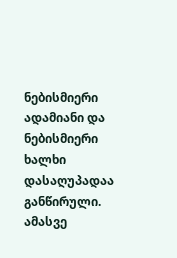ნებისმიერი ადამიანი და ნებისმიერი ხალხი დასაღუპადაა განწირული. ამასვე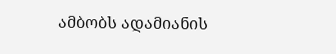ამბობს ადამიანის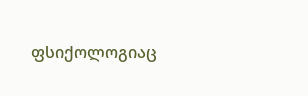ფსიქოლოგიაც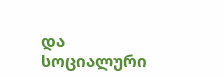და სოციალური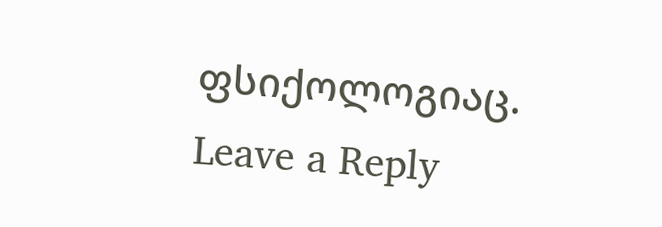ფსიქოლოგიაც.
Leave a Reply